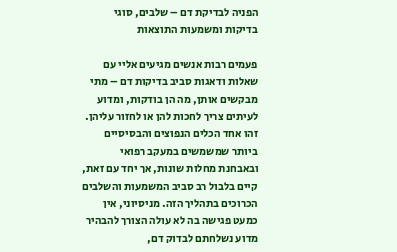הפניה לבדיקת דם – שלבים, סוגי בדיקות ומשמעות התוצאות

פעמים רבות אנשים מגיעים אליי עם שאלות ודאגות סביב בדיקות דם – מתי מבקשים אותן, מה הן בודקות, ומדוע לעיתים צריך לחכות להן או לחזור עליהן. זהו אחד הכלים הנפוצים והבסיסיים ביותר שמשמשים במעקב רפואי ובאבחנת מחלות שונות, אך יחד עם זאת, קיים בלבול רב סביב המשמעות והשלבים הכרוכים בתהליך הזה. מניסיוני, אין כמעט פגישה בה לא עולה הצורך להבהיר מדוע נשלחתם לבדוק דם,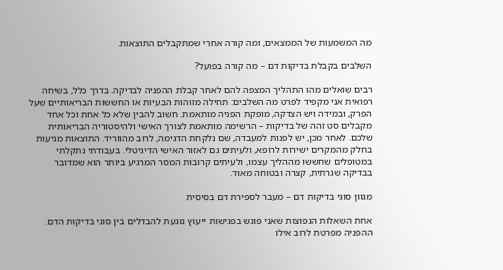מה המשמעות של הממצאים, ומה קורה אחרי שמתקבלים התוצאות.

השלבים בקבלת בדיקות דם – מה קורה בפועל?

רבים שואלים מהו התהליך המצפה להם לאחר קבלת ההפניה לבדיקה. בדרך כלל, בשיחה רפואית אני מקפיד לפרט מה השלבים: תחילה מזוהות הבעיות או החששות הבריאותיים שעל הפרק, ובמידה ויש הצדקה, מופקת הפניה מותאמת. חשוב להבין שלא כל אחת וכל אחד מקבלים סט זהה של בדיקות – הרשימה מותאמת לצורך האישי ולהיסטוריה הבריאותית שלכם. לאחר מכן, יש לפנות למעבדה, שם נלקחת הדגימה, לרוב מהווריד. התוצאות מגיעות בחלק מהמקרים ישירות לרופא, ולעיתים גם לאזור האישי הדיגיטלי. בעבודתי נתקלתי במטופלים שחששו מההליך עצמו, ולעיתים קרובות המסר המרגיע ביותר הוא שמדובר בבדיקה שגרתית, קצרה ובטוחה מאוד.

מגוון סוגי בדיקות דם – מעבר לספירת דם בסיסית

אחת השאלות הנפוצות שאני פוגש בפגישות ייעוץ נוגעת להבדלים בין סוגי בדיקות הדם. ההפניה מפרטת לרוב אילו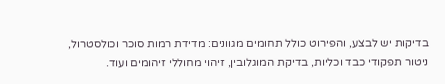בדיקות יש לבצע, והפירוט כולל תחומים מגוונים: מדידת רמות סוכר וכולסטרול, ניטור תפקודי כבד וכליות, בדיקת המוגלובין, זיהוי מחוללי זיהומים ועוד.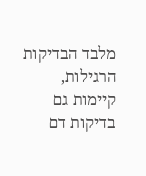מלבד הבדיקות הרגילות, קיימות גם בדיקות דם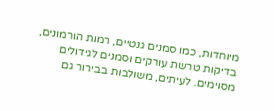מיוחדות, כמו סמנים גנטיים, רמות הורמונים, בדיקות טרשת עורקים וסמנים לגידולים מסוימים. לעיתים, משולבות בבירור גם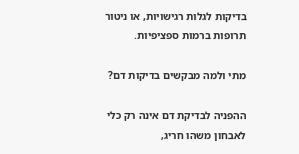בדיקות לגלות רגישויות, או ניטור תרופות ברמות ספציפיות.

מתי ולמה מבקשים בדיקות דם?

ההפניה לבדיקת דם אינה רק כלי לאבחון משהו חריג,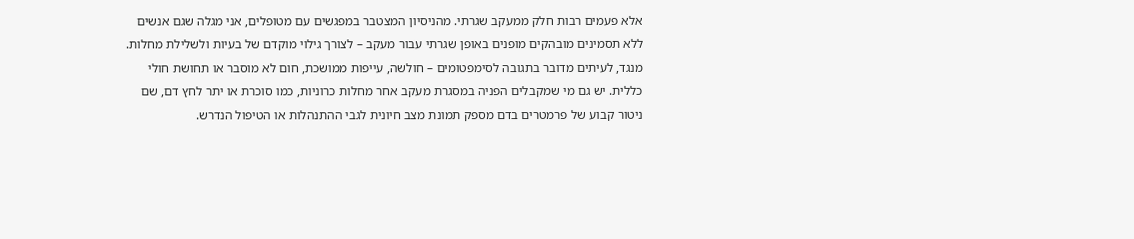אלא פעמים רבות חלק ממעקב שגרתי. מהניסיון המצטבר במפגשים עם מטופלים, אני מגלה שגם אנשים ללא תסמינים מובהקים מופנים באופן שגרתי עבור מעקב – לצורך גילוי מוקדם של בעיות ולשלילת מחלות. מנגד, לעיתים מדובר בתגובה לסימפטומים – חולשה, עייפות ממושכת, חום לא מוסבר או תחושת חולי כללית. יש גם מי שמקבלים הפניה במסגרת מעקב אחר מחלות כרוניות, כמו סוכרת או יתר לחץ דם, שם ניטור קבוע של פרמטרים בדם מספק תמונת מצב חיונית לגבי ההתנהלות או הטיפול הנדרש.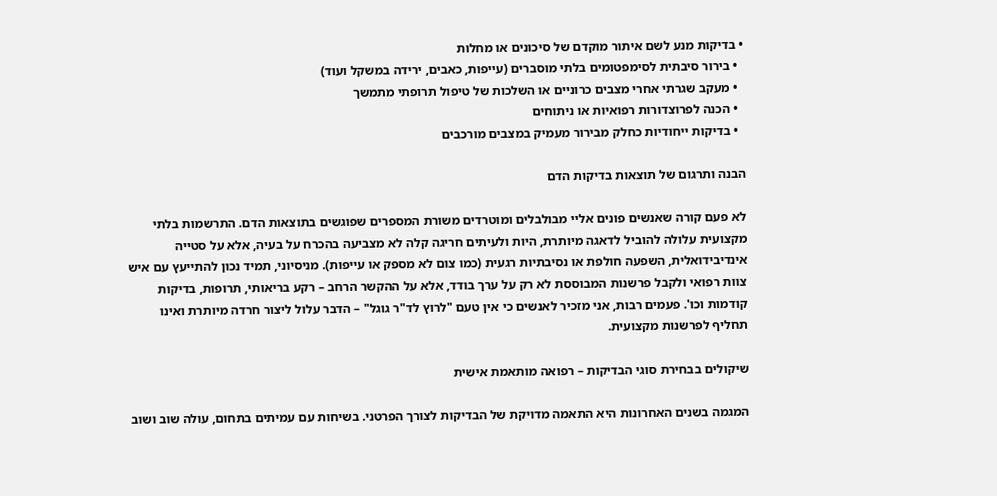• בדיקות מנע לשם איתור מוקדם של סיכונים או מחלות
  • בירור סיבתית לסימפטומים בלתי מוסברים (עייפות, כאבים, ירידה במשקל ועוד)
  • מעקב שגרתי אחרי מצבים כרוניים או השלכות של טיפול תרופתי מתמשך
  • הכנה לפרוצדורות רפואיות או ניתוחים
  • בדיקות ייחודיות כחלק מבירור מעמיק במצבים מורכבים

הבנה ותרגום של תוצאות בדיקות הדם

לא פעם קורה שאנשים פונים אליי מבולבלים ומוטרדים משורת המספרים שפוגשים בתוצאות הדם. התרשמות בלתי מקצועית עלולה להוביל לדאגה מיותרת, היות ולעיתים חריגה קלה לא מצביעה בהכרח על בעיה, אלא על סטייה אינדיבידואלית, השפעה חולפת או נסיבתיות רגעית (כמו צום לא מספק או עייפות). מניסיוני, תמיד נכון להתייעץ עם איש צוות רפואי ולקבל פרשנות המבוססת לא רק על ערך בודד, אלא על ההקשר הרחב – רקע בריאותי, תרופות, בדיקות קודמות וכו'. פעמים רבות, אני מזכיר לאנשים כי אין טעם "לרוץ לד"ר גוגל" – הדבר עלול ליצור חרדה מיותרת ואינו תחליף לפרשנות מקצועית.

שיקולים בבחירת סוגי הבדיקות – רפואה מותאמת אישית

המגמה בשנים האחרונות היא התאמה מדויקת של הבדיקות לצורך הפרטני. בשיחות עם עמיתים בתחום, עולה שוב ושוב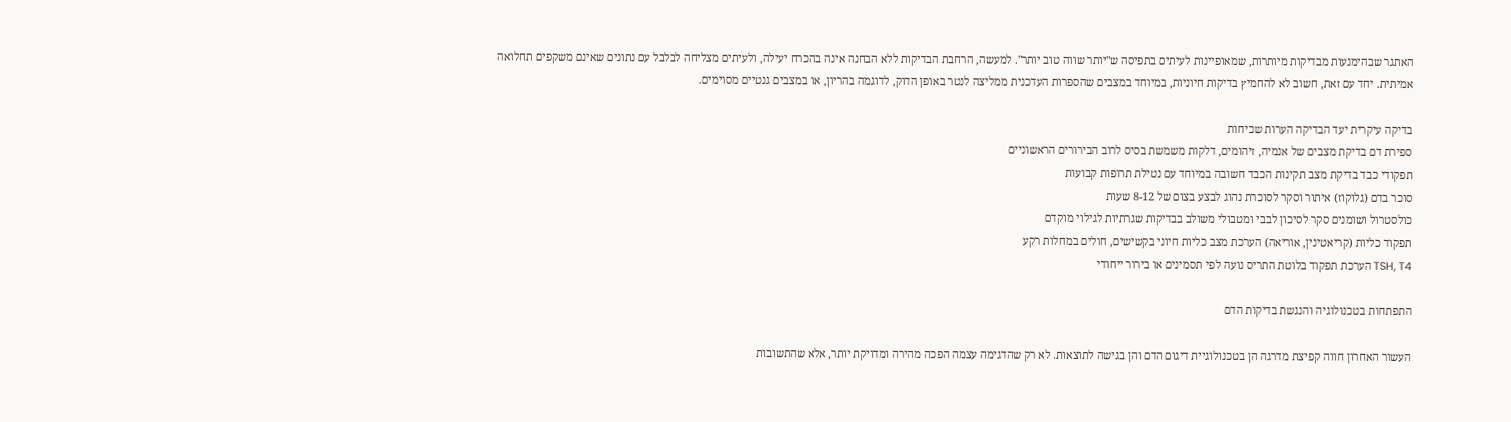האתגר שבהימנעות מבדיקות מיותרות, שמאופיינות לעיתים בתפיסה ש"יותר שווה טוב יותר". למעשה, הרחבת הבדיקות ללא הבחנה אינה בהכרח יעילה, ולעיתים מצליחה לבלבל עם נתונים שאינם משקפים תחלואה אמיתית. יחד עם זאת, חשוב לא להחמיץ בדיקות חיוניות, במיוחד במצבים שהספרות העדכנית ממליצה לנטר באופן הדוק, לדוגמה בהריון, או במצבים גנטיים מסוימים.

בדיקה עיקרית יעד הבדיקה הערות שכיחות
ספירת דם בדיקת מצבים של אנמיה, זיהומים, דלקות משמשת בסיס לרוב הבירורים הראשוניים
תפקודי כבד בדיקת מצב תקינות הכבד חשובה במיוחד עם נטילת תרופות קבועות
סוכר בדם (גלוקוז) איתור וסקר לסוכרת נהוג לבצע בצום של 8-12 שעות
כולסטרול ושומנים סקר לסיכון לבבי ומטבולי משולב בבדיקות שגרתיות לגילוי מוקדם
תפקוד כליות (קריאטינין, אוריאה) הערכת מצב כליות חיוני בקשישים, חולים במחלות רקע
TSH, T4 הערכת תפקוד בלוטת התריס נועה לפי תסמינים או בירור ייחודי

התפתחות בטכנולוגיה והנגשת בדיקות הדם

העשור האחרון חווה קפיצת מדרגה הן בטכנולוגיית דיגום הדם והן בגישה לתוצאות. לא רק שהדגימה עצמה הפכה מהירה ומדויקת יותר, אלא שהתשובות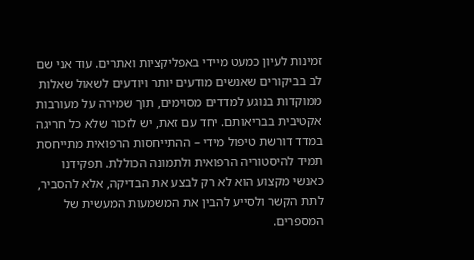זמינות לעיון כמעט מיידי באפליקציות ואתרים. עוד אני שם לב בביקורים שאנשים מודעים יותר ויודעים לשאול שאלות ממוקדות בנוגע למדדים מסוימים, תוך שמירה על מעורבות אקטיבית בבריאותם. יחד עם זאת, יש לזכור שלא כל חריגה במדד דורשת טיפול מידי – ההתייחסות הרפואית מתייחסת תמיד להיסטוריה הרפואית ולתמונה הכוללת. תפקידנו כאנשי מקצוע הוא לא רק לבצע את הבדיקה, אלא להסביר, לתת הקשר ולסייע להבין את המשמעות המעשית של המספרים.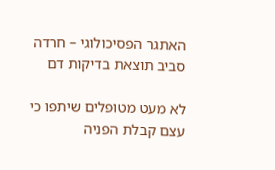האתגר הפסיכולוגי – חרדה סביב תוצאת בדיקות דם

לא מעט מטופלים שיתפו כי עצם קבלת הפניה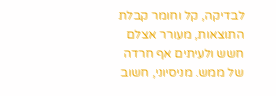לבדיקה, קל וחומר קבלת התוצאות, מעורר אצלם חשש ולעיתים אף חרדה של ממש. מניסיוני, חשוב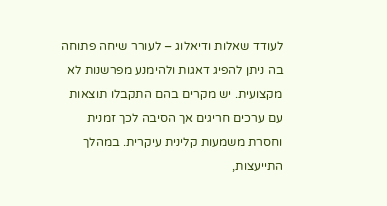לעודד שאלות ודיאלוג – לעורר שיחה פתוחה בה ניתן להפיג דאגות ולהימנע מפרשנות לא מקצועית. יש מקרים בהם התקבלו תוצאות עם ערכים חריגים אך הסיבה לכך זמנית וחסרת משמעות קלינית עיקרית. במהלך התייעצות,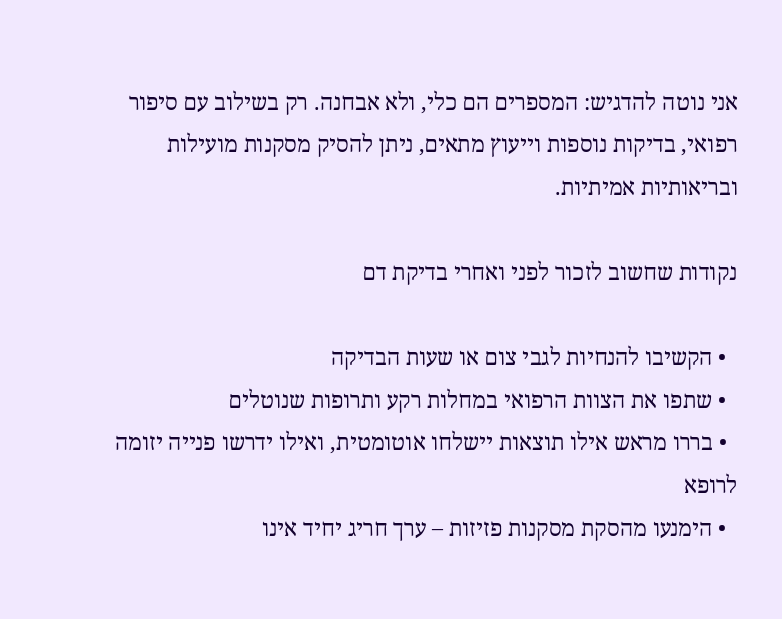אני נוטה להדגיש: המספרים הם כלי, ולא אבחנה. רק בשילוב עם סיפור רפואי, בדיקות נוספות וייעוץ מתאים, ניתן להסיק מסקנות מועילות ובריאותיות אמיתיות.

נקודות שחשוב לזכור לפני ואחרי בדיקת דם

  • הקשיבו להנחיות לגבי צום או שעות הבדיקה
  • שתפו את הצוות הרפואי במחלות רקע ותרופות שנוטלים
  • בררו מראש אילו תוצאות יישלחו אוטומטית, ואילו ידרשו פנייה יזומה לרופא
  • הימנעו מהסקת מסקנות פזיזות – ערך חריג יחיד אינו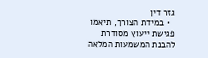גזר דין
  • במידת הצורך, תיאמו פגישת ייעוץ מסודרת להבנת המשמעות המלאה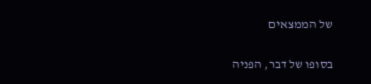של הממצאים

בסופו של דבר, הפניה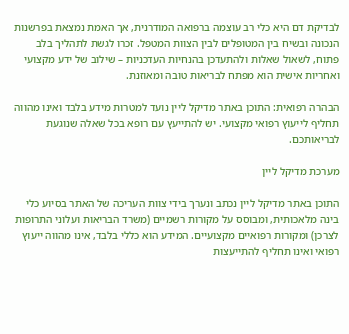לבדיקת דם היא כלי רב עוצמה ברפואה המודרנית, אך האמת נמצאת בפרשנות הנכונה ובשיח בין המטופלים לבין הצוות המטפל. זכרו לגשת לתהליך בלב פתוח, לשאול שאלות ולהתעדכן בהנחיות העדכניות – שילוב של ידע מקצועי ואחריות אישית הוא מפתח לבריאות טובה ומאוזנת.

הבהרה רפואית: התוכן באתר מדיקל ליין נועד למטרות מידע בלבד ואינו מהווה תחליף לייעוץ רפואי מקצועי. יש להתייעץ עם רופא בכל שאלה שנוגעת לבריאותכם.

מערכת מדיקל ליין

התוכן באתר מדיקל ליין נכתב ונערך בידי צוות העריכה של האתר בסיוע כלי בינה מלאכותית, ומבוסס על מקורות רשמיים (משרד הבריאות ועלוני התרופות לצרכן) ומקורות רפואיים מקצועיים. המידע הוא כללי בלבד, אינו מהווה ייעוץ רפואי ואינו תחליף להתייעצות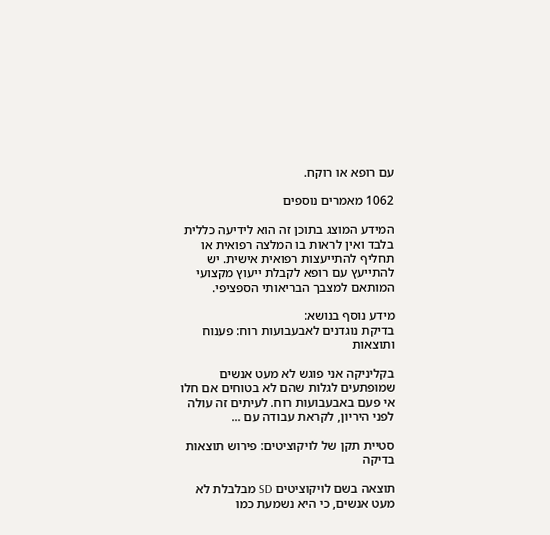עם רופא או רוקח.

1062 מאמרים נוספים

המידע המוצג בתוכן זה הוא לידיעה כללית בלבד ואין לראות בו המלצה רפואית או תחליף להתייעצות רפואית אישית. יש להתייעץ עם רופא לקבלת ייעוץ מקצועי המותאם למצבך הבריאותי הספציפי.

מידע נוסף בנושא:
בדיקת נוגדנים לאבעבועות רוח: פענוח ותוצאות

בקליניקה אני פוגש לא מעט אנשים שמופתעים לגלות שהם לא בטוחים אם חלו אי פעם באבעבועות רוח. לעיתים זה עולה לפני היריון, לקראת עבודה עם ...

סטיית תקן של לויקוציטים: פירוש תוצאות בדיקה

תוצאה בשם לויקוציטים SD מבלבלת לא מעט אנשים, כי היא נשמעת כמו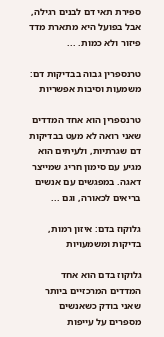ספירת תאי דם לבנים רגילה, אבל בפועל היא מתארת מדד פיזור ולא כמות. ...

טרנספרין גבוה בבדיקות דם: משמעות וסיבות אפשריות

טרנספרין הוא אחד המדדים שאני רואה לא מעט בבדיקות דם שגרתיות, ולעיתים הוא מגיע עם סימון חריג שמייצר דאגה. במפגשים עם אנשים בריאים לכאורה, וגם ...

גלוקוז בדם: איזון רמות, בדיקות ומשמעויות

גלוקוז בדם הוא אחד המדדים המרכזיים ביותר שאני בודק כשאנשים מספרים על עייפות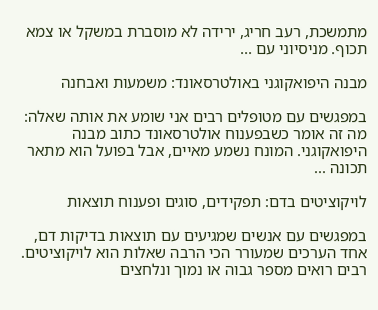מתמשכת, רעב חריג, ירידה לא מוסברת במשקל או צמא תכוף. מניסיוני עם ...

מבנה היפואקוגני באולטרסאונד: משמעות ואבחנה

במפגשים עם מטופלים רבים אני שומע את אותה שאלה: מה זה אומר כשבפענוח אולטרסאונד כתוב מבנה היפואקוגני. המונח נשמע מאיים, אבל בפועל הוא מתאר תכונה ...

לויקוציטים בדם: תפקידים, סוגים ופענוח תוצאות

במפגשים עם אנשים שמגיעים עם תוצאות בדיקות דם, אחד הערכים שמעורר הכי הרבה שאלות הוא לויקוציטים. רבים רואים מספר גבוה או נמוך ונלחצים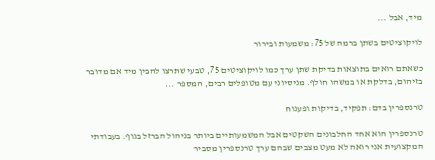מיד, אבל ...

לויקוציטים בשתן ברמה של 75: משמעות ובירור

כשאתם רואים בתוצאות בדיקת שתן ערך כמו לויקוציטים 75, טבעי שתרצו להבין מיד אם מדובר בזיהום, בדלקת או במשהו חולף. מניסיוני עם מטופלים רבים, המספר ...

טרנספרין בדם: תפקיד, בדיקות ופענוח

טרנספרין הוא אחד החלבונים השקטים אבל המשמעותיים ביותר בניהול הברזל בגוף. בעבודתי המקצועית אני רואה לא מעט מצבים שבהם ערך טרנספרין מסביר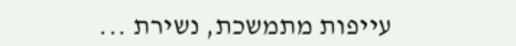עייפות מתמשכת, נשירת ...